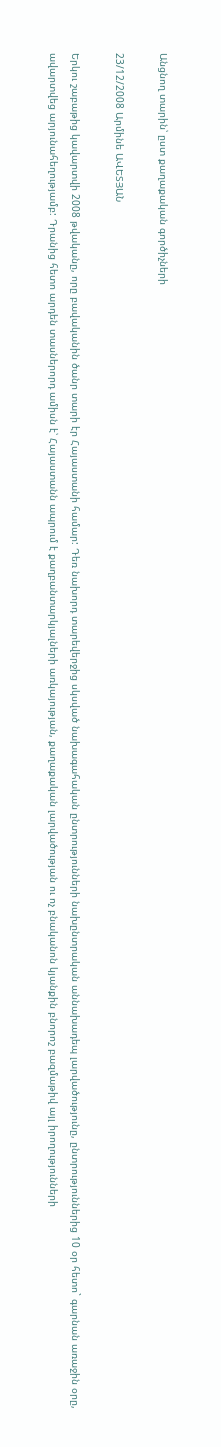Անցնող տարին՝ ըստ քաղաքական գործիչների

23/12/2008 Արմինե ԱՎԵՏՅԱՆ

Երկու շաբաթից կավարտվի 2008 թվականը, որը բավականին ծանր տարի էր Հայաստանի համար: Դեռ նախորդ տարեվերջից սկսված նախագահական ընտրությունների նախընտրական աննախադեպ լարվածությունը, ընտրություններից 10 օր հետո` գարնան առաջին օրը, ավարտվեց արյունահեղությամբ: Դրանից հետո արդեն տասներորդ ամիսն է՝ Հայաստանն ապրում է քաղբանտարկյալների առկայության, քաղաքական լարվածության ու ոչ բնականոն կյանքին բնորոշ բազմաթիվ այլ իրողությունների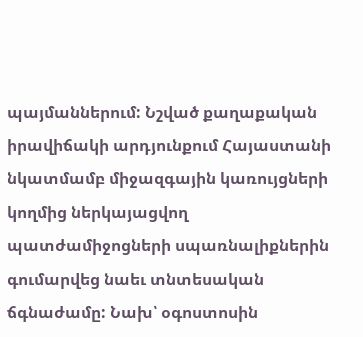պայմաններում: Նշված քաղաքական իրավիճակի արդյունքում Հայաստանի նկատմամբ միջազգային կառույցների կողմից ներկայացվող պատժամիջոցների սպառնալիքներին գումարվեց նաեւ տնտեսական ճգնաժամը: Նախ՝ օգոստոսին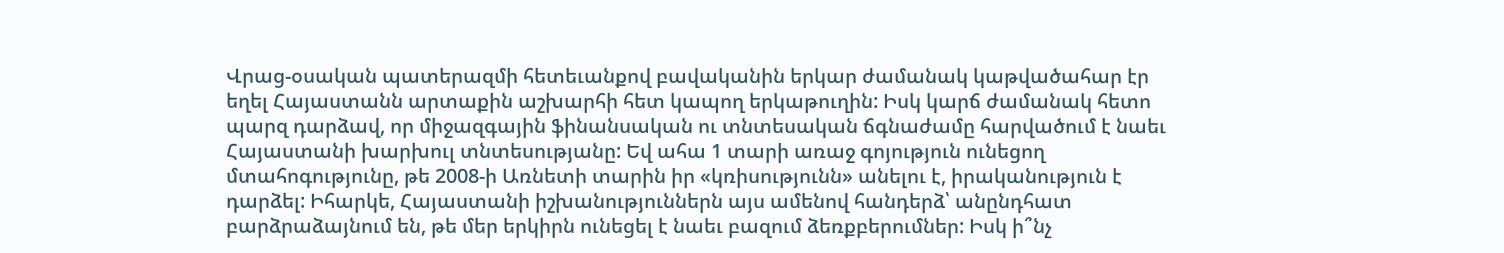Վրաց-օսական պատերազմի հետեւանքով բավականին երկար ժամանակ կաթվածահար էր եղել Հայաստանն արտաքին աշխարհի հետ կապող երկաթուղին: Իսկ կարճ ժամանակ հետո պարզ դարձավ, որ միջազգային ֆինանսական ու տնտեսական ճգնաժամը հարվածում է նաեւ Հայաստանի խարխուլ տնտեսությանը: Եվ ահա 1 տարի առաջ գոյություն ունեցող մտահոգությունը, թե 2008-ի Առնետի տարին իր «կռիսությունն» անելու է, իրականություն է դարձել: Իհարկե, Հայաստանի իշխանություններն այս ամենով հանդերձ՝ անընդհատ բարձրաձայնում են, թե մեր երկիրն ունեցել է նաեւ բազում ձեռքբերումներ: Իսկ ի՞նչ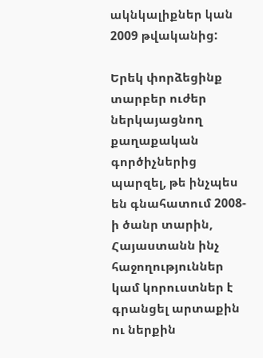ակնկալիքներ կան 2009 թվականից:

Երեկ փորձեցինք տարբեր ուժեր ներկայացնող քաղաքական գործիչներից պարզել, թե ինչպես են գնահատում 2008-ի ծանր տարին, Հայաստանն ինչ հաջողություններ կամ կորուստներ է գրանցել արտաքին ու ներքին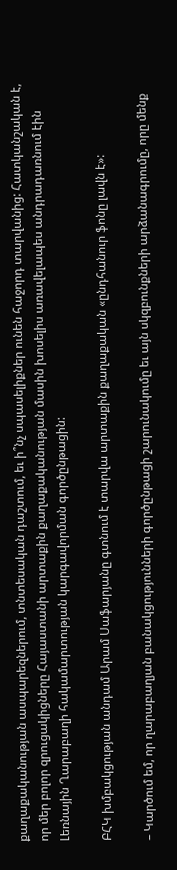քաղաքականության ասպարեզներում, տնտեսական դաշտում, եւ ի՞նչ սպասելիքներ ունեն հաջորդ տարվանից: Հատկանշական է, որ մեր բոլոր զրուցակիցները Հայաստանի արտաքին քաղաքականության մասին խոսելիս առավելապես անդրադառնում էին Լեռնային Ղարաբաղի հակամարտության կարգավորման գործընթացին:

ԲՀԿ խմբակցության անդամ Արամ Սաֆարյանը գտնում է տարվա արտաքին քաղաքական «ընդհանուր ֆոնը լավն է»:

– Կարծում եմ, որ ղարաբաղյան բանակցությունների գործընթացի շարունակումը եւ այն սկզբունքների արձանագրումը, որը մենք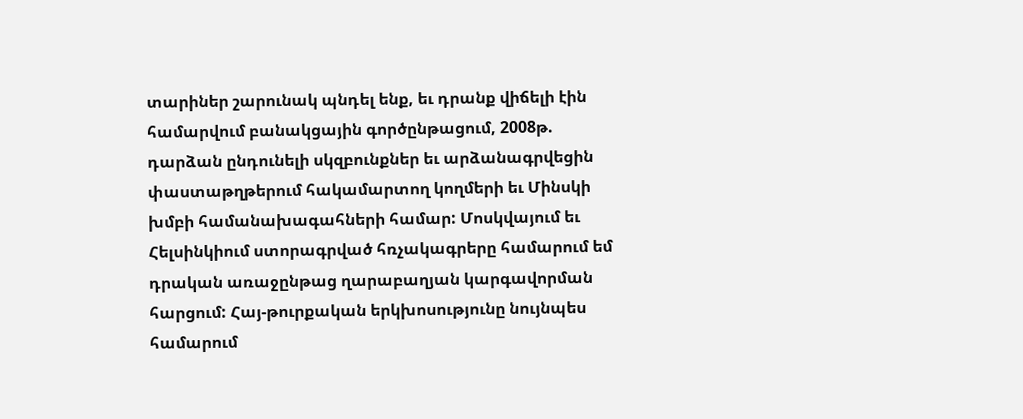տարիներ շարունակ պնդել ենք, եւ դրանք վիճելի էին համարվում բանակցային գործընթացում, 2008թ. դարձան ընդունելի սկզբունքներ եւ արձանագրվեցին փաստաթղթերում հակամարտող կողմերի եւ Մինսկի խմբի համանախագահների համար: Մոսկվայում եւ Հելսինկիում ստորագրված հռչակագրերը համարում եմ դրական առաջընթաց ղարաբաղյան կարգավորման հարցում: Հայ-թուրքական երկխոսությունը նույնպես համարում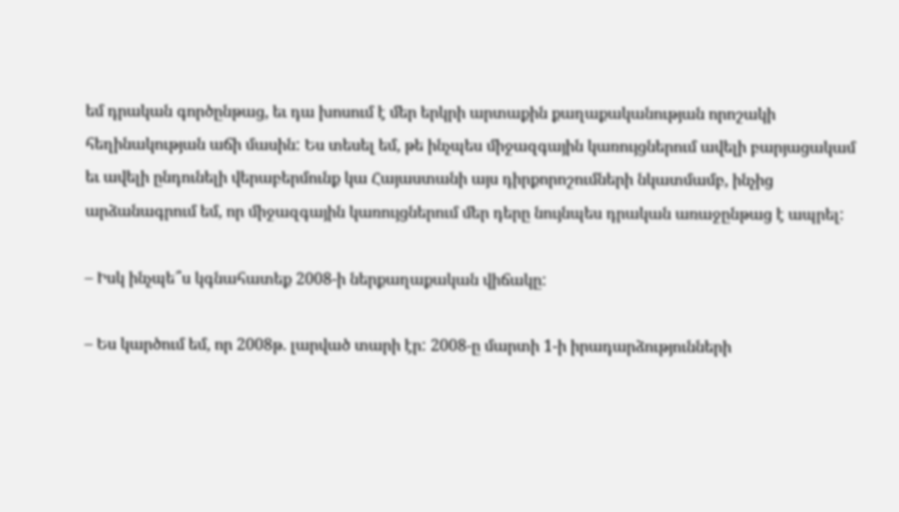եմ դրական գործընթաց, եւ դա խոսում է մեր երկրի արտաքին քաղաքականության որոշակի հեղինակության աճի մասին: Ես տեսել եմ, թե ինչպես միջազգային կառույցներում ավելի բարյացակամ եւ ավելի ընդունելի վերաբերմունք կա Հայաստանի այս դիրքորոշումների նկատմամբ, ինչից արձանագրում եմ, որ միջազգային կառույցներում մեր դերը նույնպես դրական առաջընթաց է ապրել:

– Իսկ ինչպե՞ս կգնահատեք 2008-ի ներքաղաքական վիճակը:

– Ես կարծում եմ, որ 2008թ. լարված տարի էր: 2008-ը մարտի 1-ի իրադարձությունների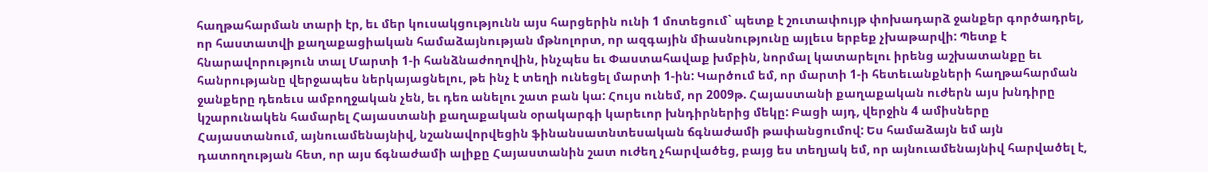հաղթահարման տարի էր, եւ մեր կուսակցությունն այս հարցերին ունի 1 մոտեցում` պետք է շուտափույթ փոխադարձ ջանքեր գործադրել, որ հաստատվի քաղաքացիական համաձայնության մթնոլորտ, որ ազգային միասնությունը այլեւս երբեք չխաթարվի: Պետք է հնարավորություն տալ Մարտի 1-ի հանձնաժողովին, ինչպես եւ Փաստահավաք խմբին, նորմալ կատարելու իրենց աշխատանքը եւ հանրությանը վերջապես ներկայացնելու, թե ինչ է տեղի ունեցել մարտի 1-ին: Կարծում եմ, որ մարտի 1-ի հետեւանքների հաղթահարման ջանքերը դեռեւս ամբողջական չեն, եւ դեռ անելու շատ բան կա: Հույս ունեմ, որ 2009թ. Հայաստանի քաղաքական ուժերն այս խնդիրը կշարունակեն համարել Հայաստանի քաղաքական օրակարգի կարեւոր խնդիրներից մեկը: Բացի այդ, վերջին 4 ամիսները Հայաստանում, այնուամենայնիվ, նշանավորվեցին ֆինանսատնտեսական ճգնաժամի թափանցումով: Ես համաձայն եմ այն դատողության հետ, որ այս ճգնաժամի ալիքը Հայաստանին շատ ուժեղ չհարվածեց, բայց ես տեղյակ եմ, որ այնուամենայնիվ հարվածել է,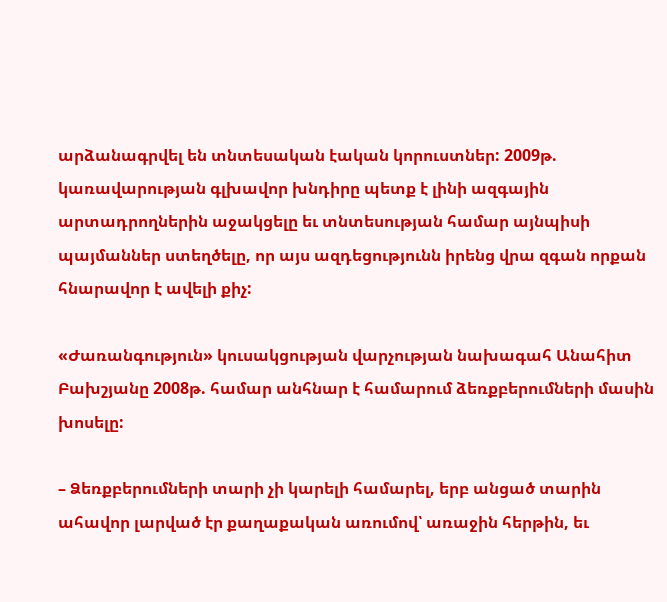արձանագրվել են տնտեսական էական կորուստներ: 2009թ. կառավարության գլխավոր խնդիրը պետք է լինի ազգային արտադրողներին աջակցելը եւ տնտեսության համար այնպիսի պայմաններ ստեղծելը, որ այս ազդեցությունն իրենց վրա զգան որքան հնարավոր է ավելի քիչ:

«Ժառանգություն» կուսակցության վարչության նախագահ Անահիտ Բախշյանը 2008թ. համար անհնար է համարում ձեռքբերումների մասին խոսելը:

– Ձեռքբերումների տարի չի կարելի համարել, երբ անցած տարին ահավոր լարված էր քաղաքական առումով՝ առաջին հերթին, եւ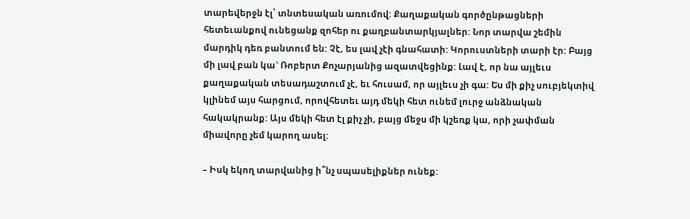տարեվերջն էլ՝ տնտեսական առումով: Քաղաքական գործընթացների հետեւանքով ունեցանք զոհեր ու քաղբանտարկյալներ: Նոր տարվա շեմին մարդիկ դեռ բանտում են: Չէ, ես լավ չէի գնահատի: Կորուստների տարի էր: Բայց մի լավ բան կա` Ռոբերտ Քոչարյանից ազատվեցինք: Լավ է, որ նա այլեւս քաղաքական տեսադաշտում չէ, եւ հուսամ, որ այլեւս չի գա: Ես մի քիչ սուբյեկտիվ կլինեմ այս հարցում, որովհետեւ այդ մեկի հետ ունեմ լուրջ անձնական հակակրանք: Այս մեկի հետ էլ քիչ չի, բայց մեջս մի կշեռք կա, որի չափման միավորը չեմ կարող ասել:

– Իսկ եկող տարվանից ի՞նչ սպասելիքներ ունեք: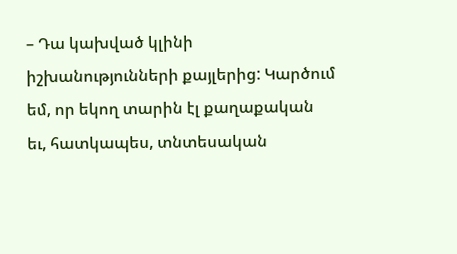– Դա կախված կլինի իշխանությունների քայլերից: Կարծում եմ, որ եկող տարին էլ քաղաքական եւ, հատկապես, տնտեսական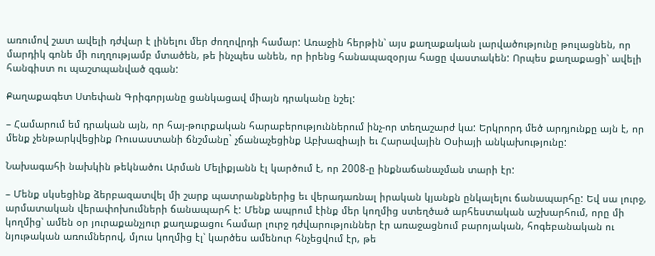առումով շատ ավելի դժվար է լինելու մեր ժողովրդի համար: Առաջին հերթին՝ այս քաղաքական լարվածությունը թուլացնեն, որ մարդիկ գոնե մի ուղղությամբ մտածեն, թե ինչպես անեն, որ իրենց հանապազօրյա հացը վաստակեն: Որպես քաղաքացի՝ ավելի հանգիստ ու պաշտպանված զգան:

Քաղաքագետ Ստեփան Գրիգորյանը ցանկացավ միայն դրականը նշել:

– Համարում եմ դրական այն, որ հայ-թուրքական հարաբերություններում ինչ-որ տեղաշարժ կա: Երկրորդ մեծ արդյունքը այն է, որ մենք չենթարկվեցինք Ռուսաստանի ճնշմանը` չճանաչեցինք Աբխազիայի եւ Հարավային Օսիայի անկախությունը:

Նախագահի նախկին թեկնածու Արման Մելիքյանն էլ կարծում է, որ 2008-ը ինքնաճանաչման տարի էր:

– Մենք սկսեցինք ձերբազատվել մի շարք պատրանքներից եւ վերադառնալ իրական կյանքն ընկալելու ճանապարհը: Եվ սա լուրջ, արմատական վերափոխումների ճանապարհ է: Մենք ապրում էինք մեր կողմից ստեղծած արհեստական աշխարհում, որը մի կողմից՝ ամեն օր յուրաքանչյուր քաղաքացու համար լուրջ դժվարություններ էր առաջացնում բարոյական, հոգեբանական ու նյութական առումներով, մյուս կողմից էլ՝ կարծես ամենուր հնչեցվում էր, թե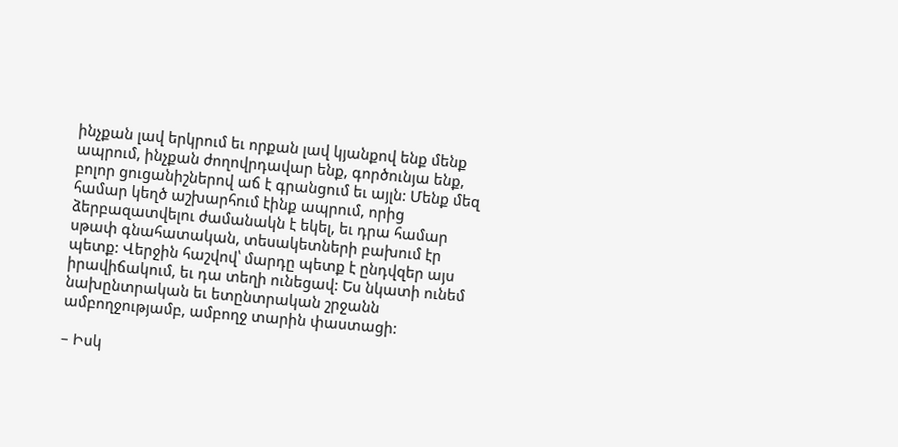ինչքան լավ երկրում եւ որքան լավ կյանքով ենք մենք ապրում, ինչքան ժողովրդավար ենք, գործունյա ենք, բոլոր ցուցանիշներով աճ է գրանցում եւ այլն: Մենք մեզ համար կեղծ աշխարհում էինք ապրում, որից ձերբազատվելու ժամանակն է եկել, եւ դրա համար սթափ գնահատական, տեսակետների բախում էր պետք: Վերջին հաշվով՝ մարդը պետք է ընդվզեր այս իրավիճակում, եւ դա տեղի ունեցավ: Ես նկատի ունեմ նախընտրական եւ ետընտրական շրջանն ամբողջությամբ, ամբողջ տարին փաստացի:

– Իսկ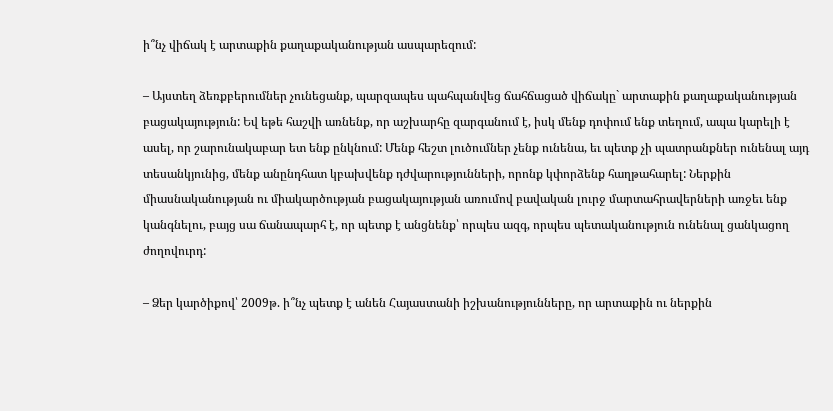ի՞նչ վիճակ է արտաքին քաղաքականության ասպարեզում:

– Այստեղ ձեռքբերումներ չունեցանք, պարզապես պահպանվեց ճահճացած վիճակը` արտաքին քաղաքականության բացակայություն: Եվ եթե հաշվի առնենք, որ աշխարհը զարգանում է, իսկ մենք դոփում ենք տեղում, ապա կարելի է ասել, որ շարունակաբար ետ ենք ընկնում: Մենք հեշտ լուծումներ չենք ունենա, եւ պետք չի պատրանքներ ունենալ այդ տեսանկյունից, մենք անընդհատ կբախվենք դժվարությունների, որոնք կփորձենք հաղթահարել: Ներքին միասնականության ու միակարծության բացակայության առումով բավական լուրջ մարտահրավերների առջեւ ենք կանգնելու, բայց սա ճանապարհ է, որ պետք է անցնենք՝ որպես ազգ, որպես պետականություն ունենալ ցանկացող ժողովուրդ:

– Ձեր կարծիքով՝ 2009թ. ի՞նչ պետք է անեն Հայաստանի իշխանությունները, որ արտաքին ու ներքին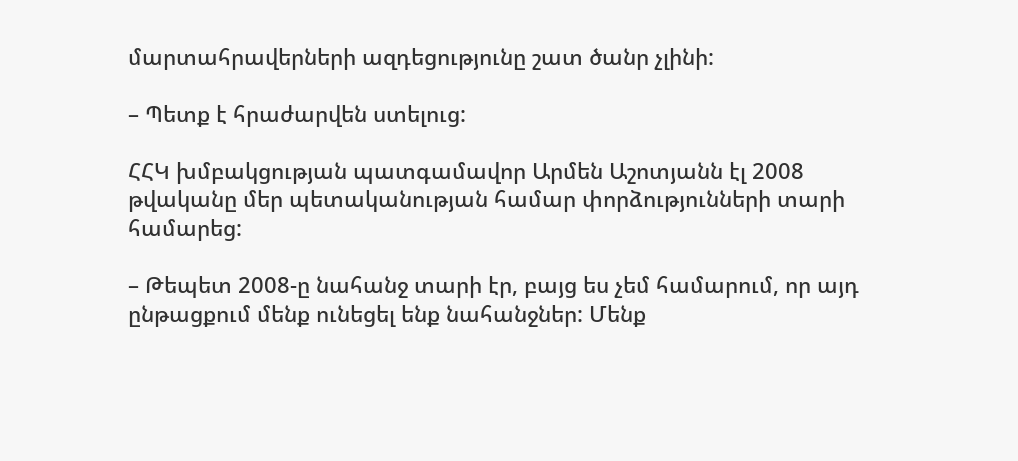մարտահրավերների ազդեցությունը շատ ծանր չլինի:

– Պետք է հրաժարվեն ստելուց:

ՀՀԿ խմբակցության պատգամավոր Արմեն Աշոտյանն էլ 2008 թվականը մեր պետականության համար փորձությունների տարի համարեց:

– Թեպետ 2008-ը նահանջ տարի էր, բայց ես չեմ համարում, որ այդ ընթացքում մենք ունեցել ենք նահանջներ: Մենք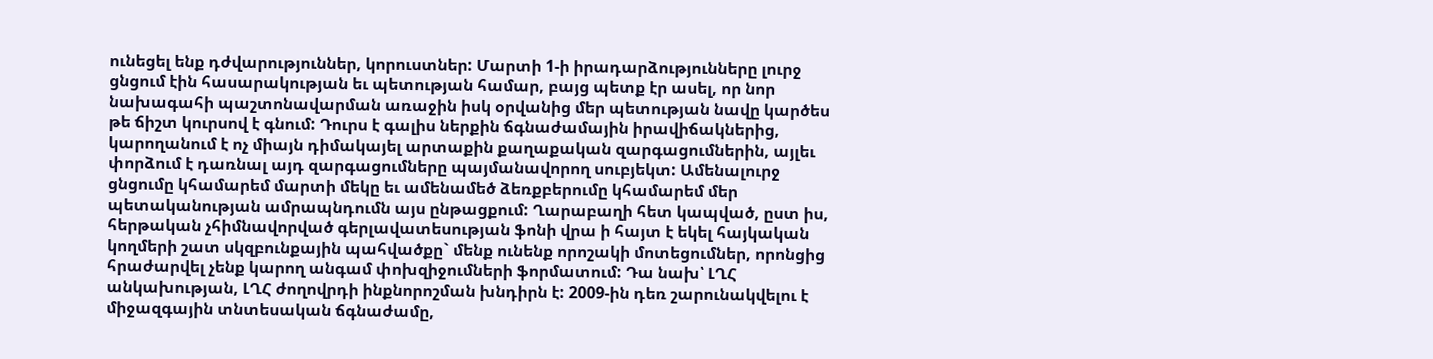ունեցել ենք դժվարություններ, կորուստներ: Մարտի 1-ի իրադարձությունները լուրջ ցնցում էին հասարակության եւ պետության համար, բայց պետք էր ասել, որ նոր նախագահի պաշտոնավարման առաջին իսկ օրվանից մեր պետության նավը կարծես թե ճիշտ կուրսով է գնում: Դուրս է գալիս ներքին ճգնաժամային իրավիճակներից, կարողանում է ոչ միայն դիմակայել արտաքին քաղաքական զարգացումներին, այլեւ փորձում է դառնալ այդ զարգացումները պայմանավորող սուբյեկտ: Ամենալուրջ ցնցումը կհամարեմ մարտի մեկը եւ ամենամեծ ձեռքբերումը կհամարեմ մեր պետականության ամրապնդումն այս ընթացքում: Ղարաբաղի հետ կապված, ըստ իս, հերթական չհիմնավորված գերլավատեսության ֆոնի վրա ի հայտ է եկել հայկական կողմերի շատ սկզբունքային պահվածքը` մենք ունենք որոշակի մոտեցումներ, որոնցից հրաժարվել չենք կարող անգամ փոխզիջումների ֆորմատում: Դա նախ՝ ԼՂՀ անկախության, ԼՂՀ ժողովրդի ինքնորոշման խնդիրն է: 2009-ին դեռ շարունակվելու է միջազգային տնտեսական ճգնաժամը,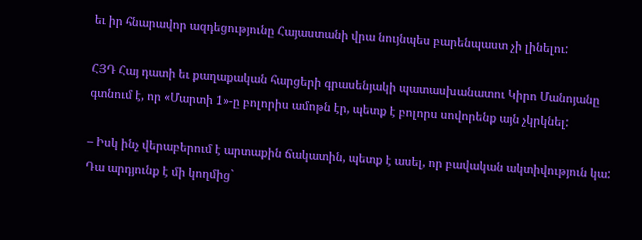եւ իր հնարավոր ազդեցությունը Հայաստանի վրա նույնպես բարենպաստ չի լինելու:

ՀՅԴ Հայ դատի եւ քաղաքական հարցերի գրասենյակի պատասխանատու Կիրո Մանոյանը գտնում է, որ «Մարտի 1»-ը բոլորիս ամոթն էր, պետք է բոլորս սովորենք այն չկրկնել:

– Իսկ ինչ վերաբերում է արտաքին ճակատին, պետք է ասել, որ բավական ակտիվություն կա: Դա արդյունք է մի կողմից`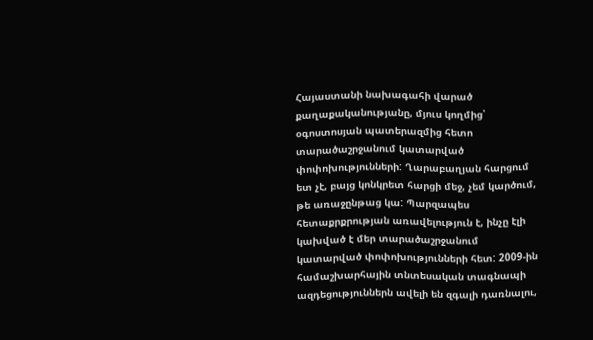Հայաստանի նախագահի վարած քաղաքականությանը, մյուս կողմից՝ օգոստոսյան պատերազմից հետո տարածաշրջանում կատարված փոփոխությունների: Ղարաբաղյան հարցում ետ չէ, բայց կոնկրետ հարցի մեջ, չեմ կարծում, թե առաջընթաց կա: Պարզապես հետաքրքրության առավելություն է, ինչը էլի կախված է մեր տարածաշրջանում կատարված փոփոխությունների հետ: 2009-ին համաշխարհային տնտեսական տագնապի ազդեցություններն ավելի են զգալի դառնալու,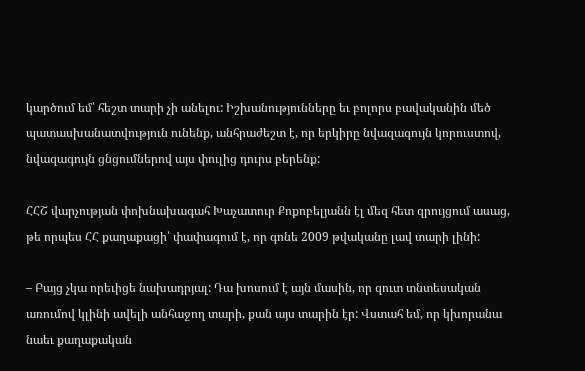կարծում եմ՝ հեշտ տարի չի անելու: Իշխանությունները եւ բոլորս բավականին մեծ պատասխանատվություն ունենք, անհրաժեշտ է, որ երկիրը նվազագույն կորուստով, նվազագույն ցնցումներով այս փուլից դուրս բերենք:

ՀՀՇ վարչության փոխնախագահ Խաչատուր Քոքոբելյանն էլ մեզ հետ զրույցում ասաց, թե որպես ՀՀ քաղաքացի՝ փափագում է, որ գոնե 2009 թվականը լավ տարի լինի:

– Բայց չկա որեւիցե նախադրյալ: Դա խոսում է այն մասին, որ զուտ տնտեսական առումով կլինի ավելի անհաջող տարի, քան այս տարին էր: Վստահ եմ, որ կխորանա նաեւ քաղաքական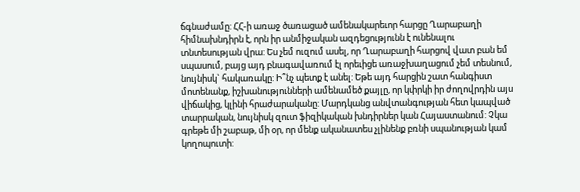ճգնաժամը: ՀՀ-ի առաջ ծառացած ամենակարեւոր հարցը Ղարաբաղի հիմնախնդիրն է, որն իր անմիջական ազդեցությունն է ունենալու տնտեսության վրա: Ես չեմ ուզում ասել, որ Ղարաբաղի հարցով վատ բան եմ սպասում, բայց այդ բնագավառում էլ որեւիցե առաջխաղացում չեմ տեսնում, նույնիսկ` հակառակը: Ի՞նչ պետք է անել: Եթե այդ հարցին շատ հանգիստ մոտենանք, իշխանությունների ամենամեծ քայլը, որ կփրկի իր ժողովրդին այս վիճակից, կլինի հրաժարականը: Մարդկանց անվտանգության հետ կապված տարրական, նույնիսկ զուտ ֆիզիկական խնդիրներ կան Հայաստանում: Չկա գրեթե մի շաբաթ, մի օր, որ մենք ականատես չլինենք բռնի սպանության կամ կողոպուտի: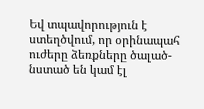Եվ տպավորություն է ստեղծվում, որ օրինապահ ուժերը ձեռքները ծալած-նստած են կամ էլ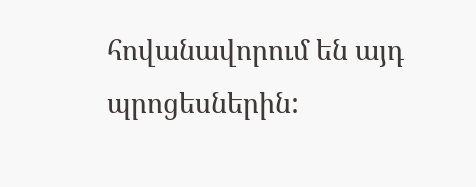հովանավորում են այդ պրոցեսներին: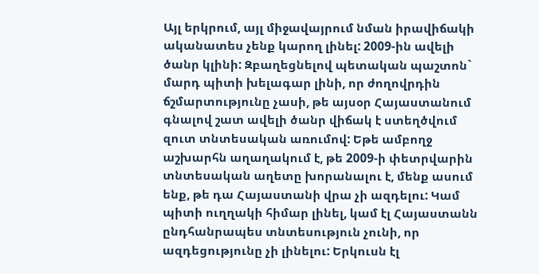Այլ երկրում, այլ միջավայրում նման իրավիճակի ականատես չենք կարող լինել: 2009-ին ավելի ծանր կլինի: Զբաղեցնելով պետական պաշտոն` մարդ պիտի խելագար լինի, որ ժողովրդին ճշմարտությունը չասի, թե այսօր Հայաստանում գնալով շատ ավելի ծանր վիճակ է ստեղծվում զուտ տնտեսական առումով: Եթե ամբողջ աշխարհն աղաղակում է, թե 2009-ի փետրվարին տնտեսական աղետը խորանալու է, մենք ասում ենք, թե դա Հայաստանի վրա չի ազդելու: Կամ պիտի ուղղակի հիմար լինել, կամ էլ Հայաստանն ընդհանրապես տնտեսություն չունի, որ ազդեցությունը չի լինելու: Երկուսն էլ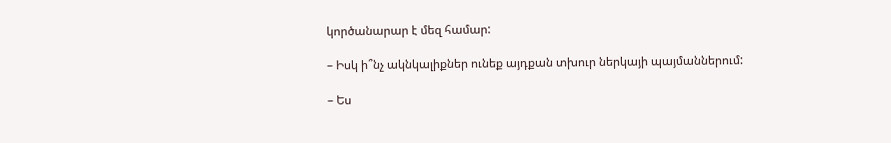կործանարար է մեզ համար:

– Իսկ ի՞նչ ակնկալիքներ ունեք այդքան տխուր ներկայի պայմաններում:

– Ես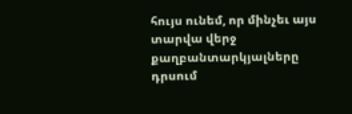հույս ունեմ, որ մինչեւ այս տարվա վերջ քաղբանտարկյալները դրսում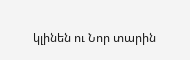կլինեն ու Նոր տարին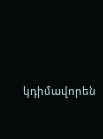կդիմավորեն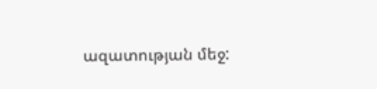ազատության մեջ: